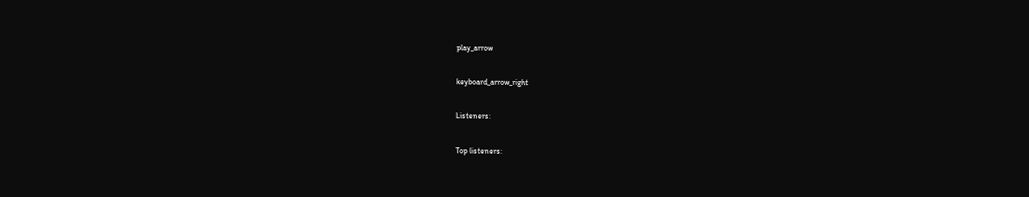play_arrow

keyboard_arrow_right

Listeners:

Top listeners: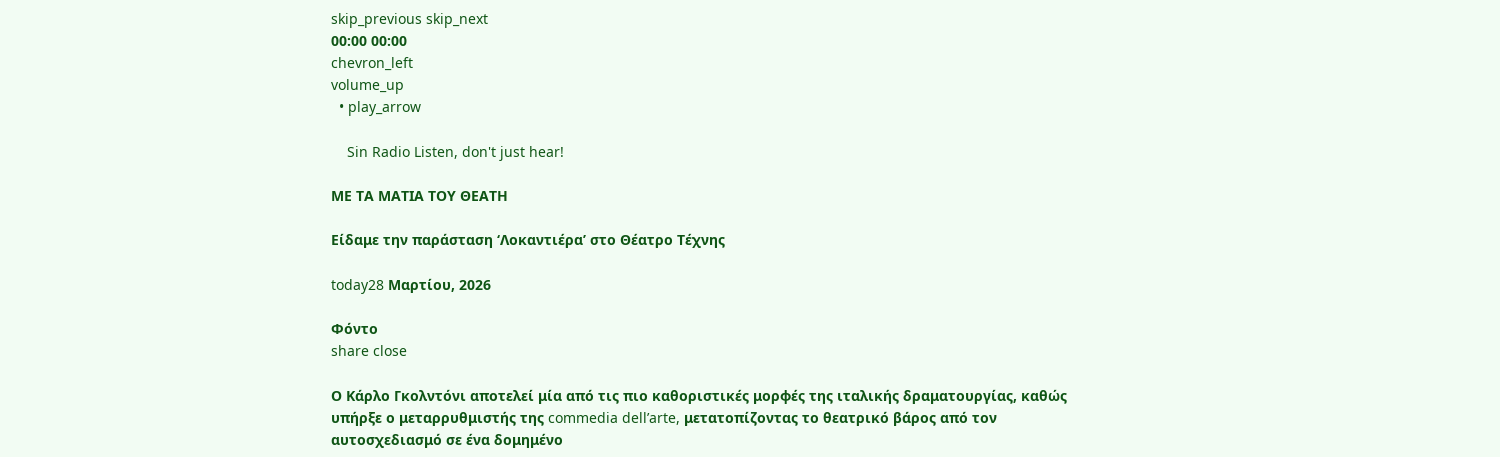skip_previous skip_next
00:00 00:00
chevron_left
volume_up
  • play_arrow

    Sin Radio Listen, don't just hear!

ΜΕ ΤΑ ΜΑΤΙΑ ΤΟΥ ΘΕΑΤΗ

Είδαμε την παράσταση ‘Λοκαντιέρα’ στο Θέατρο Τέχνης

today28 Μαρτίου, 2026

Φόντο
share close

Ο Κάρλο Γκολντόνι αποτελεί μία από τις πιο καθοριστικές μορφές της ιταλικής δραματουργίας, καθώς υπήρξε ο μεταρρυθμιστής της commedia dell’arte, μετατοπίζοντας το θεατρικό βάρος από τον αυτοσχεδιασμό σε ένα δομημένο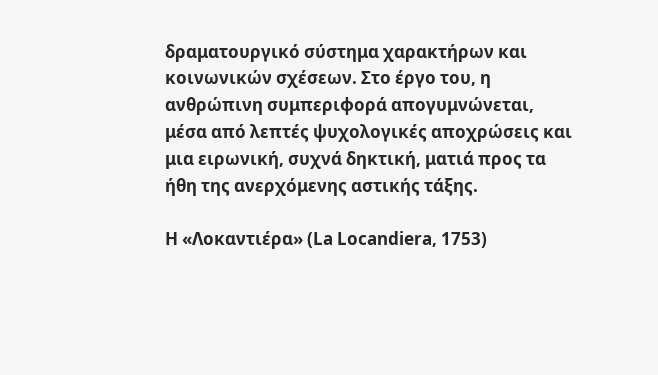δραματουργικό σύστημα χαρακτήρων και κοινωνικών σχέσεων. Στο έργο του, η ανθρώπινη συμπεριφορά απογυμνώνεται, μέσα από λεπτές ψυχολογικές αποχρώσεις και μια ειρωνική, συχνά δηκτική, ματιά προς τα ήθη της ανερχόμενης αστικής τάξης.

Η «Λοκαντιέρα» (La Locandiera, 1753)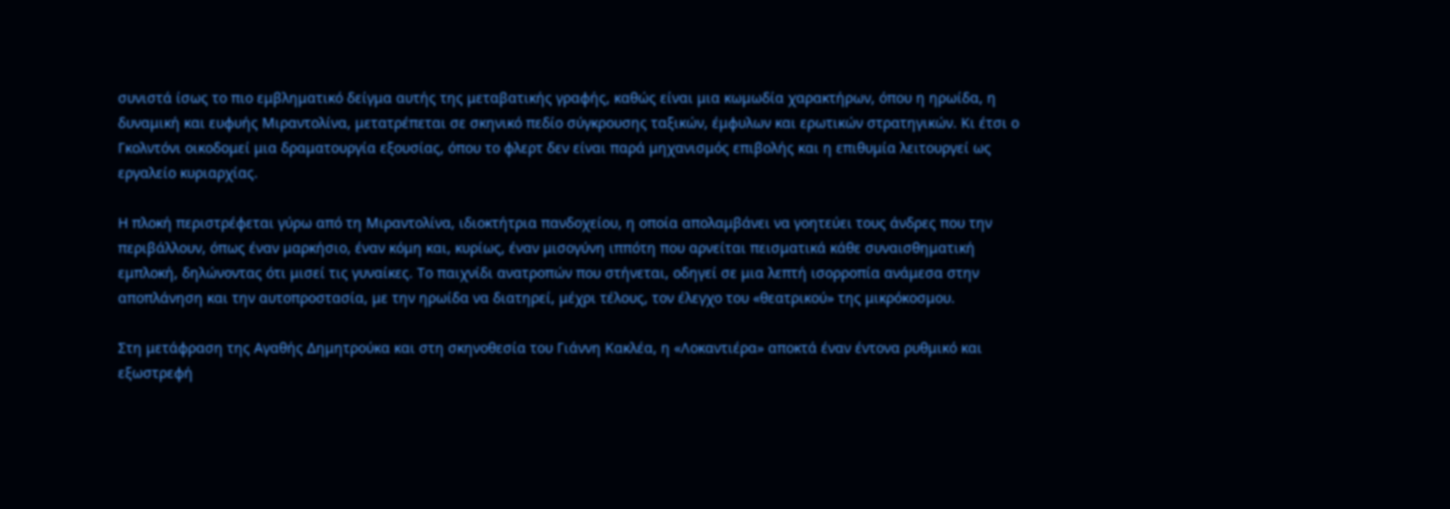συνιστά ίσως το πιο εμβληματικό δείγμα αυτής της μεταβατικής γραφής, καθώς είναι μια κωμωδία χαρακτήρων, όπου η ηρωίδα, η δυναμική και ευφυής Μιραντολίνα, μετατρέπεται σε σκηνικό πεδίο σύγκρουσης ταξικών, έμφυλων και ερωτικών στρατηγικών. Κι έτσι ο Γκολντόνι οικοδομεί μια δραματουργία εξουσίας, όπου το φλερτ δεν είναι παρά μηχανισμός επιβολής και η επιθυμία λειτουργεί ως εργαλείο κυριαρχίας.

Η πλοκή περιστρέφεται γύρω από τη Μιραντολίνα, ιδιοκτήτρια πανδοχείου, η οποία απολαμβάνει να γοητεύει τους άνδρες που την περιβάλλουν, όπως έναν μαρκήσιο, έναν κόμη και, κυρίως, έναν μισογύνη ιππότη που αρνείται πεισματικά κάθε συναισθηματική εμπλοκή, δηλώνοντας ότι μισεί τις γυναίκες. Το παιχνίδι ανατροπών που στήνεται, οδηγεί σε μια λεπτή ισορροπία ανάμεσα στην αποπλάνηση και την αυτοπροστασία, με την ηρωίδα να διατηρεί, μέχρι τέλους, τον έλεγχο του «θεατρικού» της μικρόκοσμου.

Στη μετάφραση της Αγαθής Δημητρούκα και στη σκηνοθεσία του Γιάννη Κακλέα, η «Λοκαντιέρα» αποκτά έναν έντονα ρυθμικό και εξωστρεφή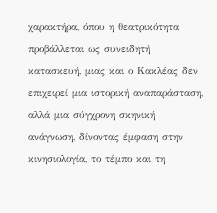χαρακτήρα, όπου η θεατρικότητα προβάλλεται ως συνειδητή κατασκευή, μιας και ο Κακλέας δεν επιχειρεί μια ιστορική αναπαράσταση, αλλά μια σύγχρονη σκηνική ανάγνωση, δίνοντας έμφαση στην κινησιολογία, το τέμπο και τη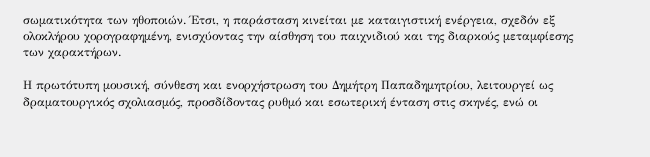σωματικότητα των ηθοποιών. Έτσι, η παράσταση κινείται με καταιγιστική ενέργεια, σχεδόν εξ ολοκλήρου χορογραφημένη, ενισχύοντας την αίσθηση του παιχνιδιού και της διαρκούς μεταμφίεσης των χαρακτήρων.

Η πρωτότυπη μουσική, σύνθεση και ενορχήστρωση του Δημήτρη Παπαδημητρίου, λειτουργεί ως δραματουργικός σχολιασμός, προσδίδοντας ρυθμό και εσωτερική ένταση στις σκηνές, ενώ οι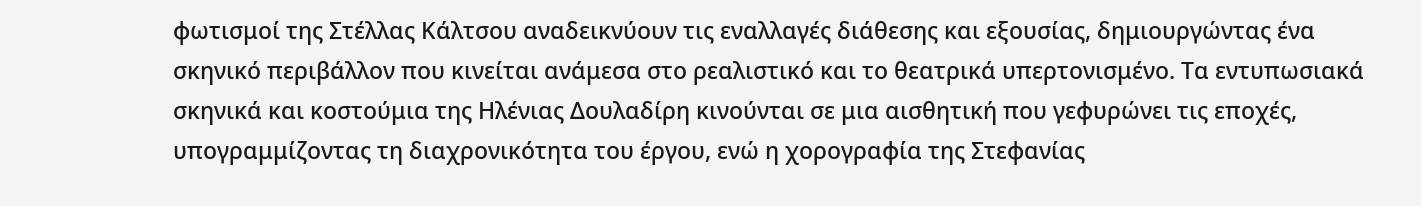φωτισμοί της Στέλλας Κάλτσου αναδεικνύουν τις εναλλαγές διάθεσης και εξουσίας, δημιουργώντας ένα σκηνικό περιβάλλον που κινείται ανάμεσα στο ρεαλιστικό και το θεατρικά υπερτονισμένο. Τα εντυπωσιακά σκηνικά και κοστούμια της Ηλένιας Δουλαδίρη κινούνται σε μια αισθητική που γεφυρώνει τις εποχές, υπογραμμίζοντας τη διαχρονικότητα του έργου, ενώ η χορογραφία της Στεφανίας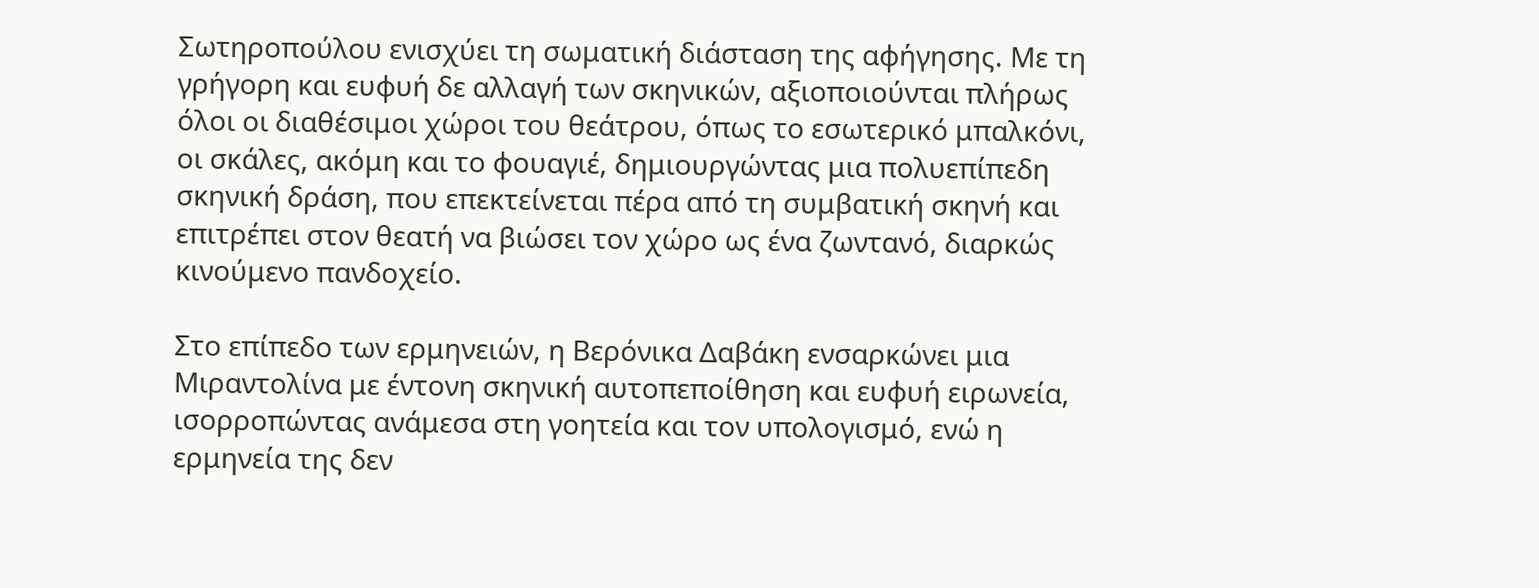Σωτηροπούλου ενισχύει τη σωματική διάσταση της αφήγησης. Με τη γρήγορη και ευφυή δε αλλαγή των σκηνικών, αξιοποιούνται πλήρως όλοι οι διαθέσιμοι χώροι του θεάτρου, όπως το εσωτερικό μπαλκόνι, οι σκάλες, ακόμη και το φουαγιέ, δημιουργώντας μια πολυεπίπεδη σκηνική δράση, που επεκτείνεται πέρα από τη συμβατική σκηνή και επιτρέπει στον θεατή να βιώσει τον χώρο ως ένα ζωντανό, διαρκώς κινούμενο πανδοχείο.

Στο επίπεδο των ερμηνειών, η Βερόνικα Δαβάκη ενσαρκώνει μια Μιραντολίνα με έντονη σκηνική αυτοπεποίθηση και ευφυή ειρωνεία, ισορροπώντας ανάμεσα στη γοητεία και τον υπολογισμό, ενώ η ερμηνεία της δεν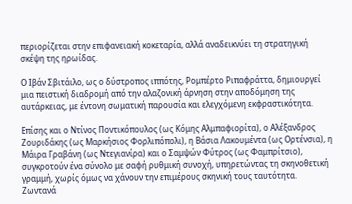περιορίζεται στην επιφανειακή κοκεταρία, αλλά αναδεικνύει τη στρατηγική σκέψη της ηρωίδας.

Ο Ιβάν Σβιτάιλο, ως ο δύστροπος ιππότης, Ρομπέρτο Ριπαφράττα, δημιουργεί μια πειστική διαδρομή από την αλαζονική άρνηση στην αποδόμηση της αυτάρκειας, με έντονη σωματική παρουσία και ελεγχόμενη εκφραστικότητα.

Επίσης και ο Ντίνος Ποντικόπουλος (ως Κόμης Αλμπαφιορίτα), ο Αλέξανδρος Ζουριδάκης (ως Μαρκήσιος Φορλιπόπολι), η Βάσια Λακουμέντα (ως Ορτένσια), η Μάιρα Γραβάνη (ως Ντεγιανίρα) και ο Σαμψών Φύτρος (ως Φαμπρίτσιο), συγκροτούν ένα σύνολο με σαφή ρυθμική συνοχή, υπηρετώντας τη σκηνοθετική γραμμή, χωρίς όμως να χάνουν την επιμέρους σκηνική τους ταυτότητα.
Ζωντανά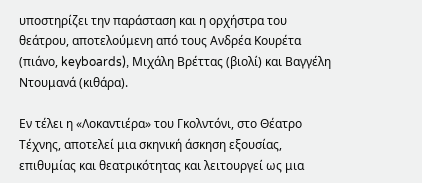υποστηρίζει την παράσταση και η ορχήστρα του θεάτρου, αποτελούμενη από τους Ανδρέα Κουρέτα (πιάνο, keyboards), Μιχάλη Βρέττας (βιολί) και Βαγγέλη Ντουμανά (κιθάρα).

Εν τέλει η «Λοκαντιέρα» του Γκολντόνι, στο Θέατρο Τέχνης, αποτελεί μια σκηνική άσκηση εξουσίας, επιθυμίας και θεατρικότητας και λειτουργεί ως μια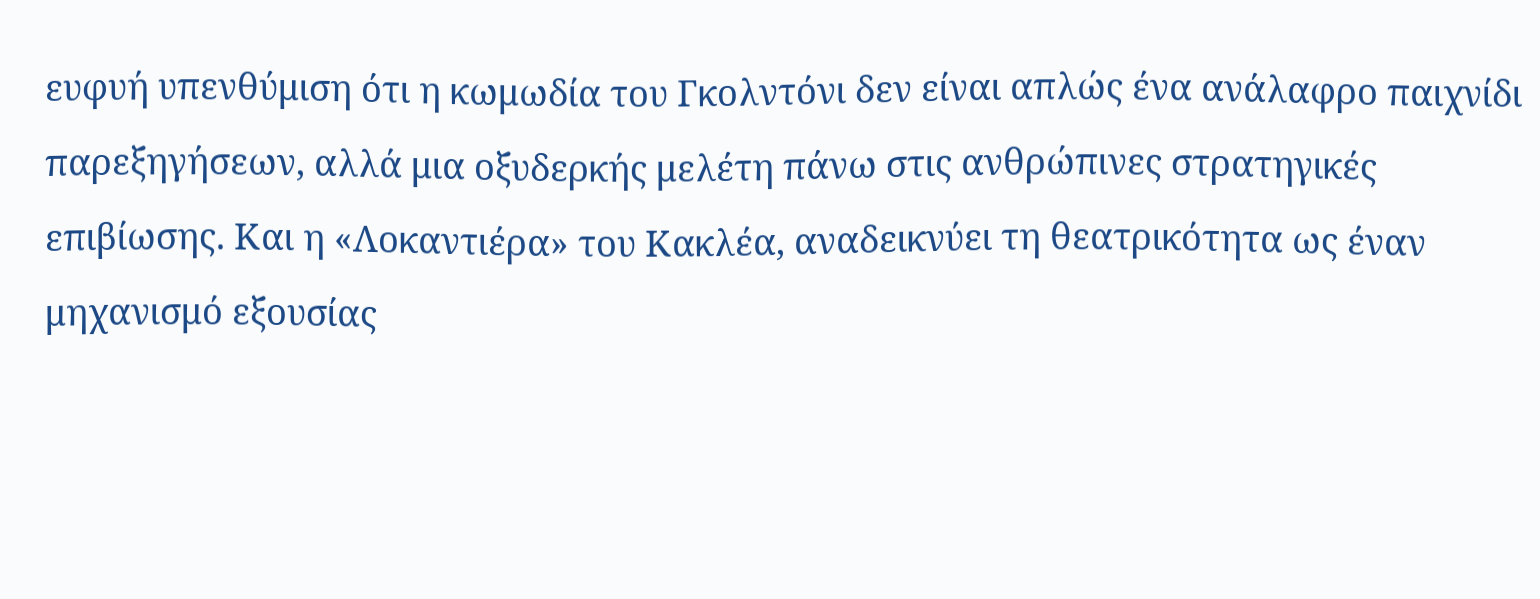ευφυή υπενθύμιση ότι η κωμωδία του Γκολντόνι δεν είναι απλώς ένα ανάλαφρο παιχνίδι παρεξηγήσεων, αλλά μια οξυδερκής μελέτη πάνω στις ανθρώπινες στρατηγικές επιβίωσης. Και η «Λοκαντιέρα» του Κακλέα, αναδεικνύει τη θεατρικότητα ως έναν μηχανισμό εξουσίας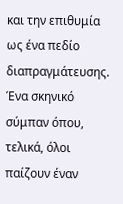και την επιθυμία ως ένα πεδίο διαπραγμάτευσης. Ένα σκηνικό σύμπαν όπου, τελικά, όλοι παίζουν έναν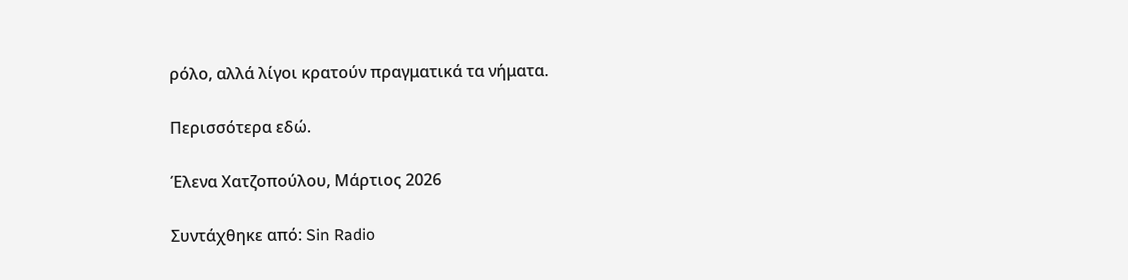ρόλο, αλλά λίγοι κρατούν πραγματικά τα νήματα.

Περισσότερα εδώ.

Έλενα Χατζοπούλου, Μάρτιος 2026

Συντάχθηκε από: Sin Radio